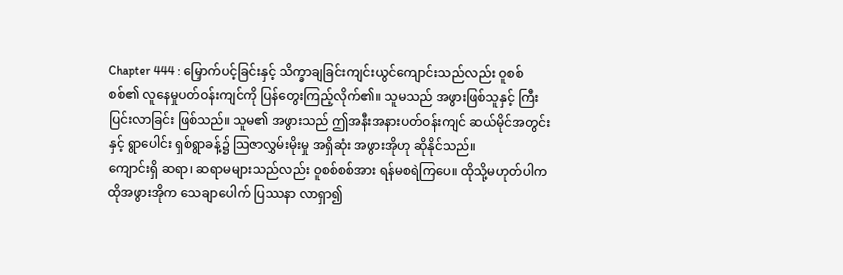Chapter 444 : မြှောက်ပင့်ခြင်းနှင့် သိက္ခာချခြင်းကျင်းယွင်ကျောင်းသည်လည်း ဝူစစ်စစ်၏ လူနေမှုပတ်ဝန်းကျင်ကို ပြန်တွေးကြည့်လိုက်၏။ သူမသည် အဖွားဖြစ်သူနှင့် ကြီးပြင်းလာခြင်း ဖြစ်သည်။ သူမ၏ အဖွားသည် ဤအနီးအနားပတ်ဝန်းကျင် ဆယ်မိုင်အတွင်းနှင့် ရွာပေါင်း ရှစ်ရွာခန့်၌ သြဇာလွှမ်းမိုးမှု အရှိဆုံး အဖွားအိုဟု ဆိုနိုင်သည်။
ကျောင်းရှိ ဆရာ၊ ဆရာမများသည်လည်း ဝူစစ်စစ်အား ရန်မစရဲကြပေ။ ထိုသို့မဟုတ်ပါက ထိုအဖွားအိုက သေချာပေါက် ပြဿနာ လာရှာ၍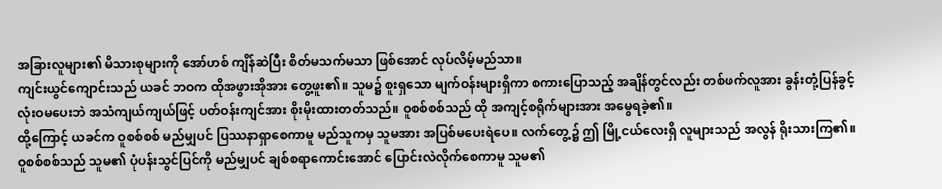အခြားလူများ၏ မိသားစုများကို အော်ဟစ် ကျိန်ဆဲပြီး စိတ်မသက်မသာ ဖြစ်အောင် လုပ်လိမ့်မည်သာ။
ကျင်းယွင်ကျောင်းသည် ယခင် ဘဝက ထိုအဖွားအိုအား တွေ့ဖူး၏။ သူမ၌ စူးရှသော မျက်ဝန်းများရှိကာ စကားပြောသည့် အချိန်တွင်လည်း တစ်ဖက်လူအား ခွန်းတုံ့ပြန်ခွင့် လုံးဝမပေးဘဲ အသံကျယ်ကျယ်ဖြင့် ပတ်ဝန်းကျင်အား စိုးမိုးထားတတ်သည်။ ဝူစစ်စစ်သည် ထို အကျင့်စရိုက်များအား အမွေရခဲ့၏။
ထို့ကြောင့် ယခင်က ဝူစစ်စစ် မည်မျှပင် ပြဿနာရှာစေကာမူ မည်သူကမှ သူမအား အပြစ်မပေးရဲပေ။ လက်တွေ့၌ ဤ မြို့ငယ်လေးရှိ လူများသည် အလွန် ရိုးသားကြ၏။
ဝူစစ်စစ်သည် သူမ၏ ပုံပန်းသွင်ပြင်ကို မည်မျှပင် ချစ်စရာကောင်းအောင် ပြောင်းလဲလိုက်စေကာမူ သူမ၏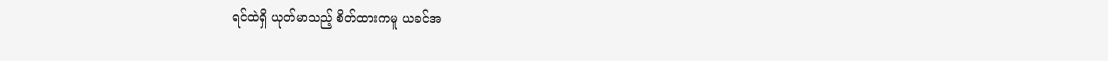ရင်ထဲရှိ ယုတ်မာသည့် စိတ်ထားကမူ ယခင်အ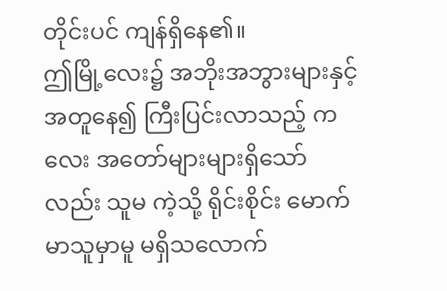တိုင်းပင် ကျန်ရှိနေ၏။
ဤမြို့လေး၌ အဘိုးအဘွားများနှင့် အတူနေ၍ ကြီးပြင်းလာသည့် ကလေး အတော်များများရှိသော်လည်း သူမ ကဲ့သို့ ရိုင်းစိုင်း မောက်မာသူမှာမူ မရှိသလောက်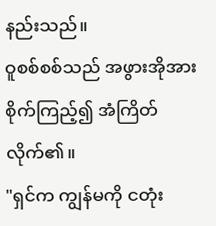နည်းသည်။
ဝူစစ်စစ်သည် အဖွားအိုအား စိုက်ကြည့်၍ အံကြိတ်လိုက်၏။
"ရှင်က ကျွန်မကို ငတုံး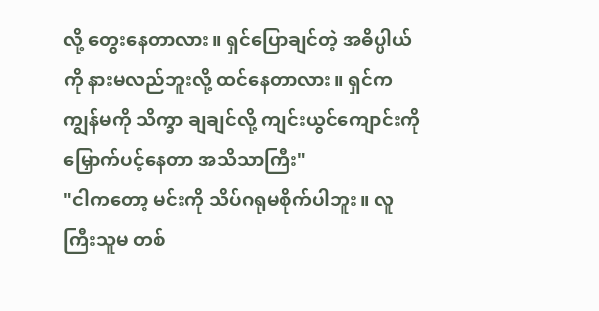လို့ တွေးနေတာလား။ ရှင်ပြောချင်တဲ့ အဓိပ္ပါယ်ကို နားမလည်ဘူးလို့ ထင်နေတာလား။ ရှင်က ကျွန်မကို သိက္ခာ ချချင်လို့ ကျင်းယွင်ကျောင်းကို မြှောက်ပင့်နေတာ အသိသာကြီး"
"ငါကတော့ မင်းကို သိပ်ဂရုမစိုက်ပါဘူး။ လူကြီးသူမ တစ်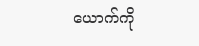ယောက်ကို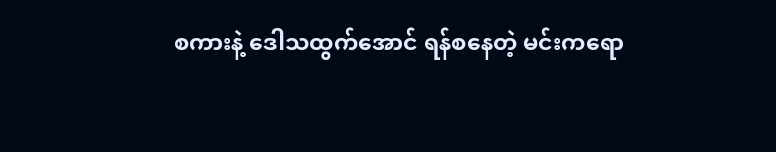စကားနဲ့ ဒေါသထွက်အောင် ရန်စနေတဲ့ မင်းကရော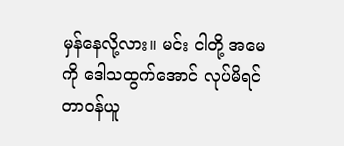မှန်နေလို့လား။ မင်း ငါတို့ အမေကို ဒေါသထွက်အောင် လုပ်မိရင် တာဝန်ယူ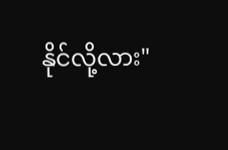နိုင်လို့လား"